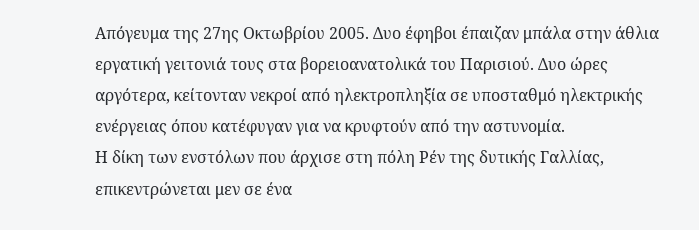Απόγευμα της 27ης Οκτωβρίου 2005. Δυο έφηβοι έπαιζαν μπάλα στην άθλια εργατική γειτονιά τους στα βορειοανατολικά του Παρισιού. Δυο ώρες αργότερα, κείτονταν νεκροί από ηλεκτροπληξία σε υποσταθμό ηλεκτρικής ενέργειας όπου κατέφυγαν για να κρυφτούν από την αστυνομία.
Η δίκη των ενστόλων που άρχισε στη πόλη Ρέν της δυτικής Γαλλίας, επικεντρώνεται μεν σε ένα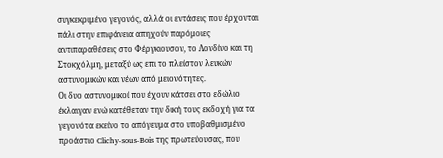συγκεκριμένο γεγονός, αλλά οι εντάσεις που έρχονται πάλι στην επιφάνεια απηχούν παρόμοιες αντιπαραθέσεις στο Φέργκιουσον, το Λονδίνο και τη Στοκχόλμη, μεταξύ ως επι το πλείστον λευκών αστυνομικών και νέων από μειονότητες.
Οι δυο αστυνομικοί που έχουν κάτσει στο εδώλιο έκλαιγαν ενώ κατέθεταν την δική τους εκδοχή για τα γεγονότα εκείνο το απόγευμα στο υποβαθμισμένο προάστιο Clichy-sous-Bois της πρωτεύουσας, που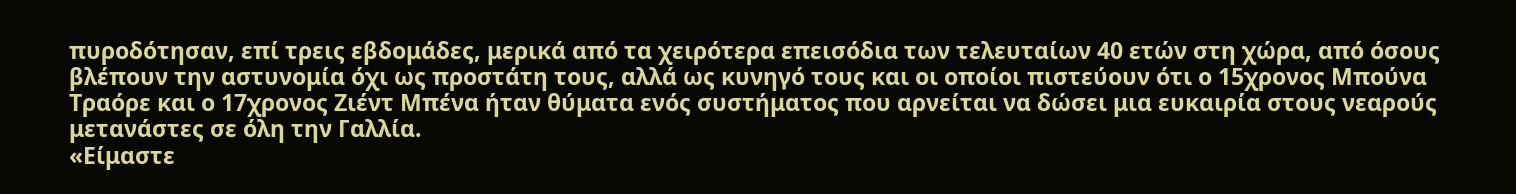πυροδότησαν, επί τρεις εβδομάδες, μερικά από τα χειρότερα επεισόδια των τελευταίων 40 ετών στη χώρα, από όσους βλέπουν την αστυνομία όχι ως προστάτη τους, αλλά ως κυνηγό τους και οι οποίοι πιστεύουν ότι ο 15χρονος Μπούνα Τραόρε και ο 17χρονος Ζιέντ Μπένα ήταν θύματα ενός συστήματος που αρνείται να δώσει μια ευκαιρία στους νεαρούς μετανάστες σε όλη την Γαλλία.
«Είμαστε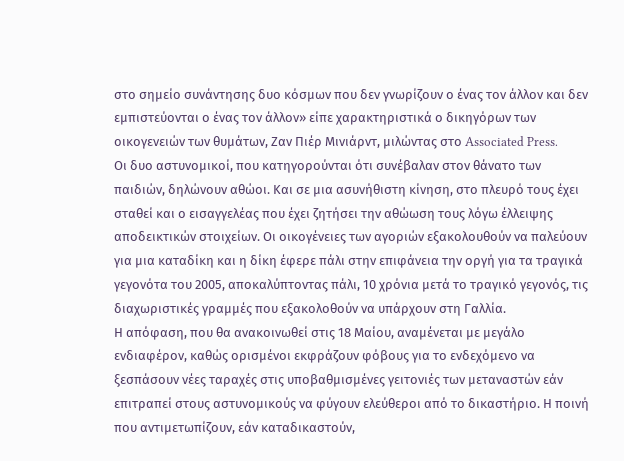στο σημείο συνάντησης δυο κόσμων που δεν γνωρίζουν ο ένας τον άλλον και δεν εμπιστεύονται ο ένας τον άλλον» είπε χαρακτηριστικά ο δικηγόρων των οικογενειών των θυμάτων, Ζαν Πιέρ Μινιάρντ, μιλώντας στο Associated Press.
Οι δυο αστυνομικοί, που κατηγορούνται ότι συνέβαλαν στον θάνατο των παιδιών, δηλώνουν αθώοι. Και σε μια ασυνήθιστη κίνηση, στο πλευρό τους έχει σταθεί και ο εισαγγελέας που έχει ζητήσει την αθώωση τους λόγω έλλειψης αποδεικτικών στοιχείων. Οι οικογένειες των αγοριών εξακολουθούν να παλεύουν για μια καταδίκη και η δίκη έφερε πάλι στην επιφάνεια την οργή για τα τραγικά γεγονότα του 2005, αποκαλύπτοντας πάλι, 10 χρόνια μετά το τραγικό γεγονός, τις διαχωριστικές γραμμές που εξακολοθούν να υπάρχουν στη Γαλλία.
Η απόφαση, που θα ανακοινωθεί στις 18 Μαίου, αναμένεται με μεγάλο ενδιαφέρον, καθώς ορισμένοι εκφράζουν φόβους για το ενδεχόμενο να ξεσπάσουν νέες ταραχές στις υποβαθμισμένες γειτονιές των μεταναστών εάν επιτραπεί στους αστυνομικούς να φύγουν ελεύθεροι από το δικαστήριο. Η ποινή που αντιμετωπίζουν, εάν καταδικαστούν,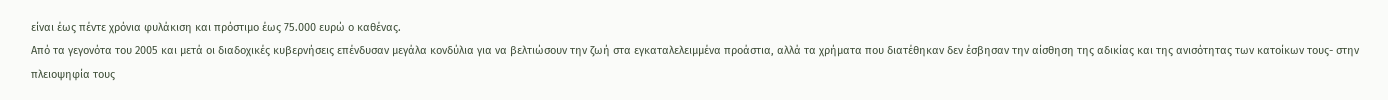είναι έως πέντε χρόνια φυλάκιση και πρόστιμο έως 75.000 ευρώ ο καθένας.
Από τα γεγονότα του 2005 και μετά οι διαδοχικές κυβερνήσεις επένδυσαν μεγάλα κονδύλια για να βελτιώσουν την ζωή στα εγκαταλελειμμένα προάστια, αλλά τα χρήματα που διατέθηκαν δεν έσβησαν την αίσθηση της αδικίας και της ανισότητας των κατοίκων τους- στην πλειοψηφία τους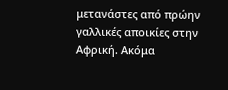μετανάστες από πρώην γαλλικές αποικίες στην Αφρική. Ακόμα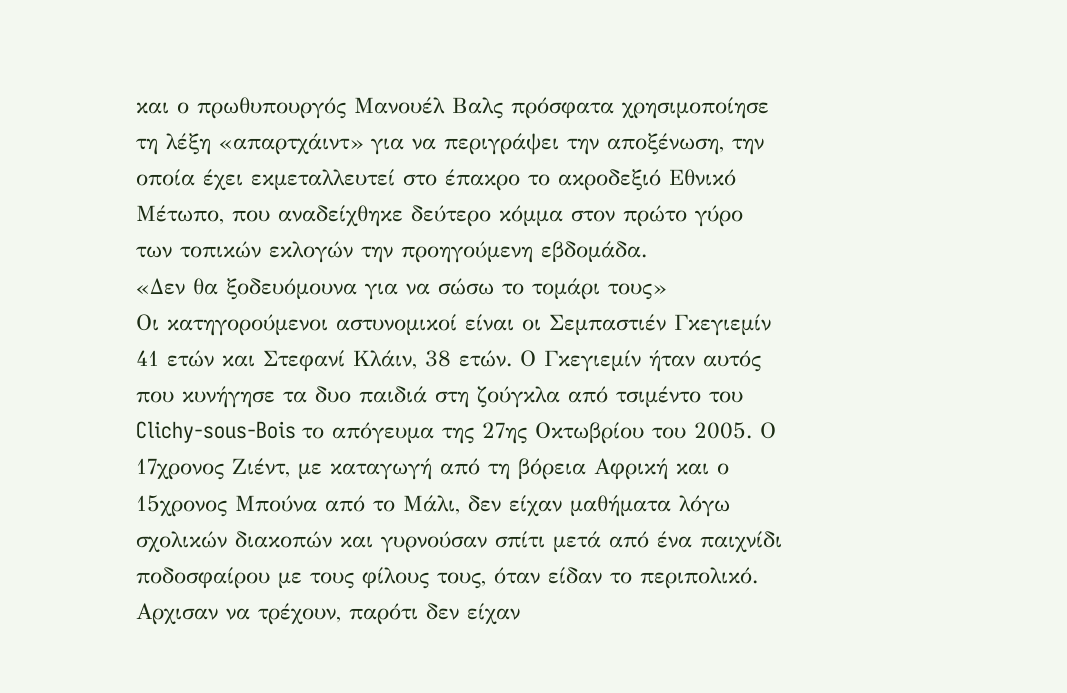και ο πρωθυπουργός Μανουέλ Βαλς πρόσφατα χρησιμοποίησε τη λέξη «απαρτχάιντ» για να περιγράψει την αποξένωση, την οποία έχει εκμεταλλευτεί στο έπακρο το ακροδεξιό Εθνικό Μέτωπο, που αναδείχθηκε δεύτερο κόμμα στον πρώτο γύρο των τοπικών εκλογών την προηγούμενη εβδομάδα.
«Δεν θα ξοδευόμουνα για να σώσω το τομάρι τους»
Οι κατηγορούμενοι αστυνομικοί είναι οι Σεμπαστιέν Γκεγιεμίν 41 ετών και Στεφανί Κλάιν, 38 ετών. Ο Γκεγιεμίν ήταν αυτός που κυνήγησε τα δυο παιδιά στη ζούγκλα από τσιμέντο του Clichy-sous-Bois το απόγευμα της 27ης Οκτωβρίου του 2005. Ο 17χρονος Ζιέντ, με καταγωγή από τη βόρεια Αφρική και ο 15χρονος Μπούνα από το Μάλι, δεν είχαν μαθήματα λόγω σχολικών διακοπών και γυρνούσαν σπίτι μετά από ένα παιχνίδι ποδοσφαίρου με τους φίλους τους, όταν είδαν το περιπολικό. Αρχισαν να τρέχουν, παρότι δεν είχαν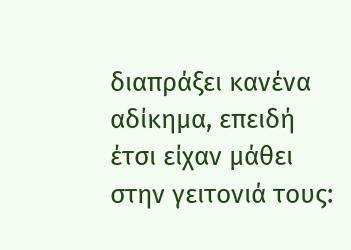διαπράξει κανένα αδίκημα, επειδή έτσι είχαν μάθει στην γειτονιά τους: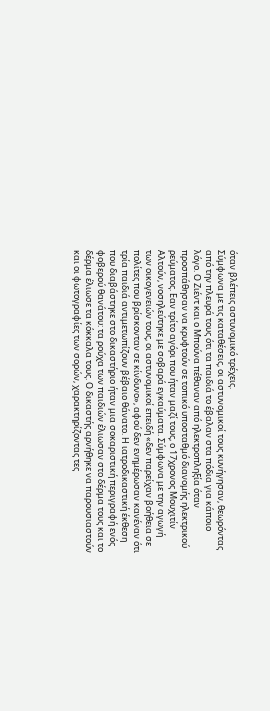όταν βλέπεις αστυνομικό τρέχεις.
Σύμφωνα με τις καταθέσεις, οι αστυνομικοί τους κυνήγησαν, θεωρόντας από την πλευρά τους ότι τα παιδιά το έβαλαν στα πόδια για κάποιο λόγο. Ο Ζιέντ και ο Μπούνα πέθαναν από ηλεκτροπληξία όταν προσπάθησαν να κρυφτούν σε τοπικό υποσταθμό διανομής ηλεκτρικού ρεύματος. Εαν τρίτο αγόρι που ήταν μαζί τους, ο 17χρονος Μουχιτίν Αλτούν, νοσηλεύτηκε με σοβαρά εγκαύματα. Σύμφωνα με την αγωγή των οικογενειών τους, οι αστυνομικοί επειδή «δεν παρείχαν βοήθεια σε πολίτες που βρίσκονταν σε κίνδυνο», αφού δεν ενημέρωσαν κανέναν ότι τρία παιδιά αντιμετωπίζουν βέβαιο θάνατο. Η ιατροδικαστική έκθεση που διαβάστηκε στο δικαστήριο ήταν μια σοκαριστική περιγραφή ενός φοβερού θανάτου: τα ρούχα των παιδιών έλιωσαν στο δέρμα τους και το δέρμα έλιωσε τα κόκκαλα τους. Ο δικαστής αρνήθηκε να παρουσιαστούν και οι φωτογραφίες των σορών, χαρακτηρίζοντας τες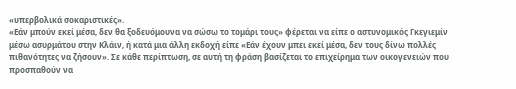«υπερβολικά σοκαριστικές».
«Εάν μπούν εκεί μέσα, δεν θα ξοδευόμουνα να σώσω το τομάρι τους» φέρεται να είπε ο αστυνομικός Γκεγιεμίν μέσω ασυρμάτου στην Κλάιν, ή κατά μια άλλη εκδοχή είπε «Εάν έχουν μπει εκεί μέσα, δεν τους δίνω πολλές πιθανότητες να ζήσουν». Σε κάθε περίπτωση, σε αυτή τη φράση βασίζεται το επιχείρημα των οικογενειών που προσπαθούν να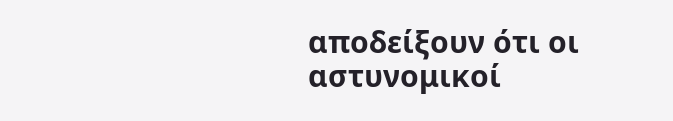αποδείξουν ότι οι αστυνομικοί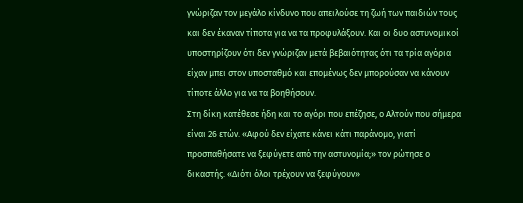γνώριζαν τον μεγάλο κίνδυνο που απειλούσε τη ζωή των παιδιών τους και δεν έκαναν τίποτα για να τα προφυλάξουν. Και οι δυο αστυνομικοί υποστηρίζουν ότι δεν γνώριζαν μετά βεβαιότητας ότι τα τρία αγόρια είχαν μπει στον υποσταθμό και επομένως δεν μπορούσαν να κάνουν τίποτε άλλο για να τα βοηθήσουν.
Στη δίκη κατέθεσε ήδη και το αγόρι που επέζησε, ο Αλτούν που σήμερα είναι 26 ετών. «Αφού δεν είχατε κάνει κάτι παράνομο, γιατί προσπαθήσατε να ξεφύγετε από την αστυνομία;» τον ρώτησε ο δικαστής. «Διότι όλοι τρέχουν να ξεφύγουν»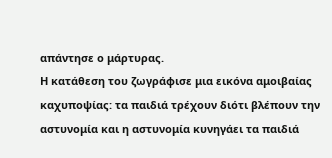απάντησε ο μάρτυρας.
Η κατάθεση του ζωγράφισε μια εικόνα αμοιβαίας καχυποψίας: τα παιδιά τρέχουν διότι βλέπουν την αστυνομία και η αστυνομία κυνηγάει τα παιδιά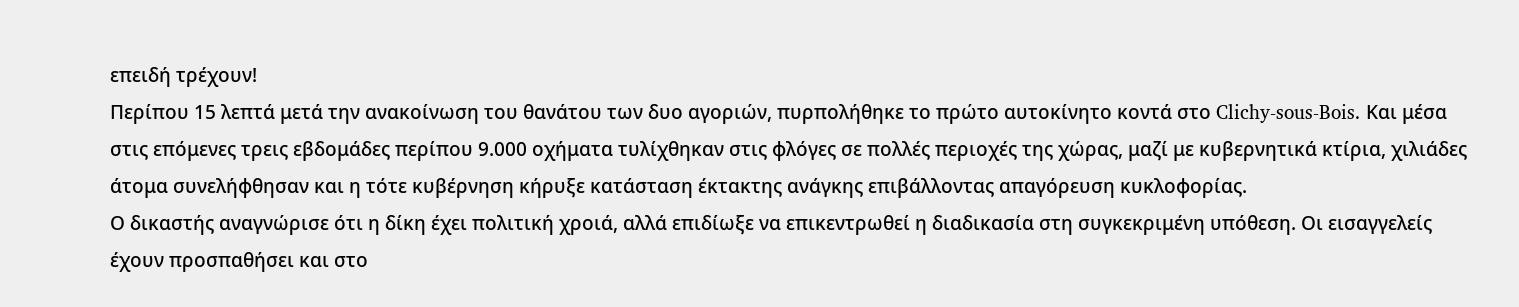επειδή τρέχουν!
Περίπου 15 λεπτά μετά την ανακοίνωση του θανάτου των δυο αγοριών, πυρπολήθηκε το πρώτο αυτοκίνητο κοντά στο Clichy-sous-Bois. Και μέσα στις επόμενες τρεις εβδομάδες περίπου 9.000 οχήματα τυλίχθηκαν στις φλόγες σε πολλές περιοχές της χώρας, μαζί με κυβερνητικά κτίρια, χιλιάδες άτομα συνελήφθησαν και η τότε κυβέρνηση κήρυξε κατάσταση έκτακτης ανάγκης επιβάλλοντας απαγόρευση κυκλοφορίας.
Ο δικαστής αναγνώρισε ότι η δίκη έχει πολιτική χροιά, αλλά επιδίωξε να επικεντρωθεί η διαδικασία στη συγκεκριμένη υπόθεση. Οι εισαγγελείς έχουν προσπαθήσει και στο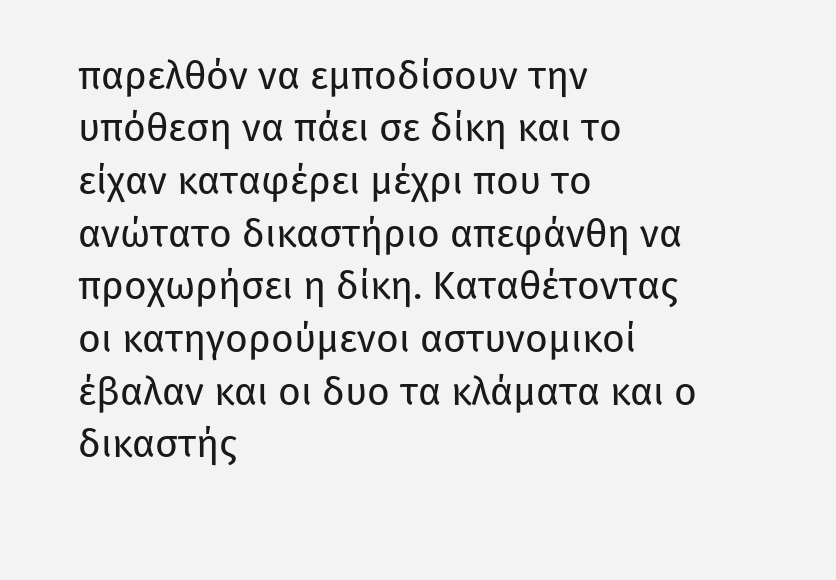παρελθόν να εμποδίσουν την υπόθεση να πάει σε δίκη και το είχαν καταφέρει μέχρι που το ανώτατο δικαστήριο απεφάνθη να προχωρήσει η δίκη. Καταθέτοντας οι κατηγορούμενοι αστυνομικοί έβαλαν και οι δυο τα κλάματα και ο δικαστής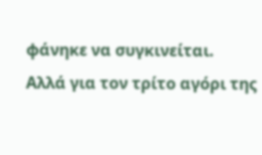φάνηκε να συγκινείται.
Αλλά για τον τρίτο αγόρι της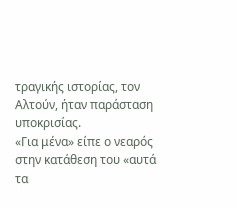τραγικής ιστορίας, τον Αλτούν, ήταν παράσταση υποκρισίας.
«Για μένα» είπε ο νεαρός στην κατάθεση του «αυτά τα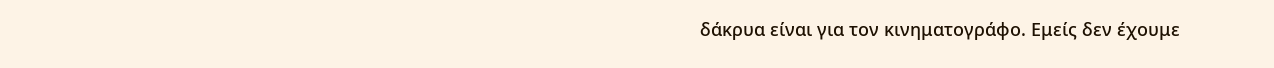δάκρυα είναι για τον κινηματογράφο. Εμείς δεν έχουμε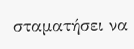σταματήσει να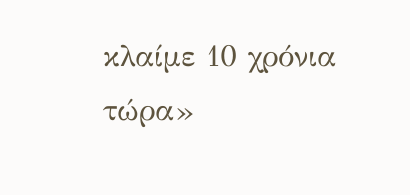κλαίμε 10 χρόνια τώρα»